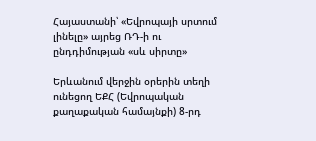Հայաստանի՝ «Եվրոպայի սրտում լինելը» այրեց ՌԴ-ի ու ընդդիմության «սև սիրտը»

Երևանում վերջին օրերին տեղի ունեցող ԵՔՀ (Եվրոպական
քաղաքական համայնքի) 8-րդ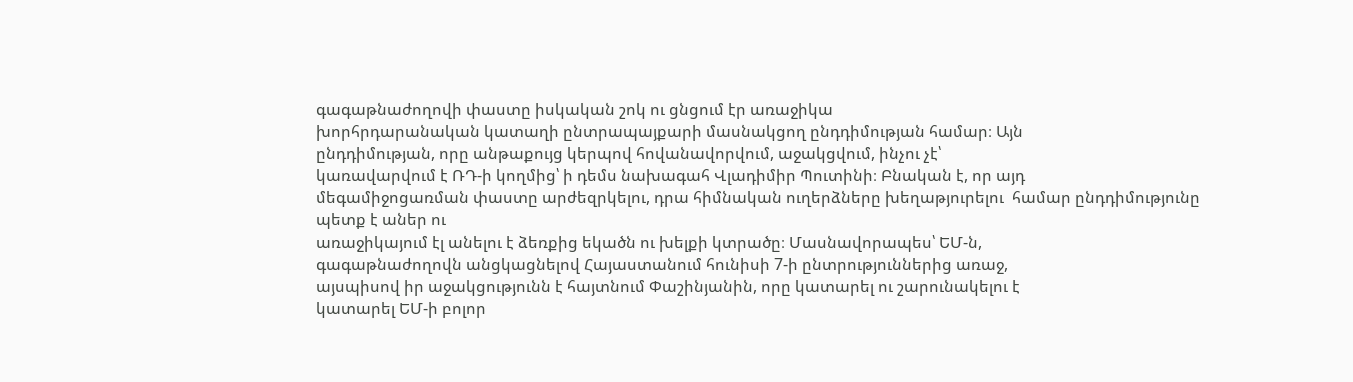գագաթնաժողովի փաստը իսկական շոկ ու ցնցում էր առաջիկա
խորհրդարանական կատաղի ընտրապայքարի մասնակցող ընդդիմության համար։ Այն
ընդդիմության, որը անթաքույց կերպով հովանավորվում, աջակցվում, ինչու չէ՝
կառավարվում է ՌԴ-ի կողմից՝ ի դեմս նախագահ Վլադիմիր Պուտինի։ Բնական է, որ այդ
մեգամիջոցառման փաստը արժեզրկելու, դրա հիմնական ուղերձները խեղաթյուրելու  համար ընդդիմությունը պետք է աներ ու
առաջիկայում էլ անելու է ձեռքից եկածն ու խելքի կտրածը։ Մասնավորապես՝ ԵՄ-ն,
գագաթնաժողովն անցկացնելով Հայաստանում հունիսի 7-ի ընտրություններից առաջ,
այսպիսով իր աջակցությունն է հայտնում Փաշինյանին, որը կատարել ու շարունակելու է
կատարել ԵՄ-ի բոլոր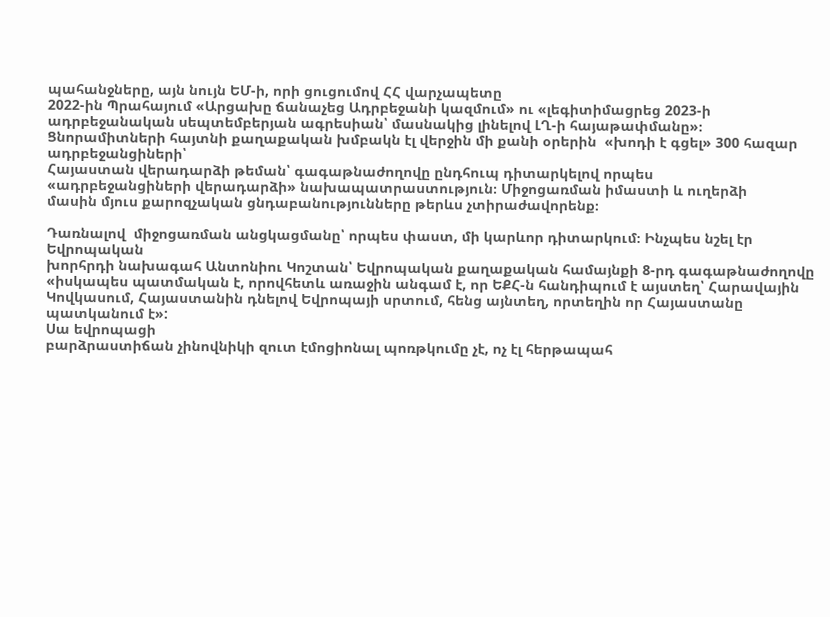պահանջները, այն նույն ԵՄ-ի, որի ցուցումով ՀՀ վարչապետը
2022-ին Պրահայում «Արցախը ճանաչեց Ադրբեջանի կազմում» ու «լեգիտիմացրեց 2023-ի
ադրբեջանական սեպտեմբերյան ագրեսիան՝ մասնակից լինելով ԼՂ-ի հայաթափմանը»։
Ցնորամիտների հայտնի քաղաքական խմբակն էլ վերջին մի քանի օրերին  «խոդի է գցել» 300 հազար ադրբեջանցիների՝
Հայաստան վերադարձի թեման՝ գագաթնաժողովը ընդհուպ դիտարկելով որպես
«ադրբեջանցիների վերադարձի» նախապատրաստություն։ Միջոցառման իմաստի և ուղերձի
մասին մյուս քարոզչական ցնդաբանությունները թերևս չտիրաժավորենք։

Դառնալով  միջոցառման անցկացմանը՝ որպես փաստ, մի կարևոր դիտարկում։ Ինչպես նշել էր Եվրոպական
խորհրդի նախագահ Անտոնիու Կոշտան՝ Եվրոպական քաղաքական համայնքի 8-րդ գագաթնաժողովը
«իսկապես պատմական է, որովհետև առաջին անգամ է, որ ԵՔՀ-ն հանդիպում է այստեղ՝ Հարավային
Կովկասում, Հայաստանին դնելով Եվրոպայի սրտում, հենց այնտեղ, որտեղին որ Հայաստանը
պատկանում է»:
Սա եվրոպացի
բարձրաստիճան չինովնիկի զուտ էմոցիոնալ պոռթկումը չէ, ոչ էլ հերթապահ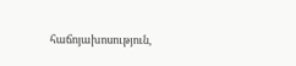հաճոյախոսություն,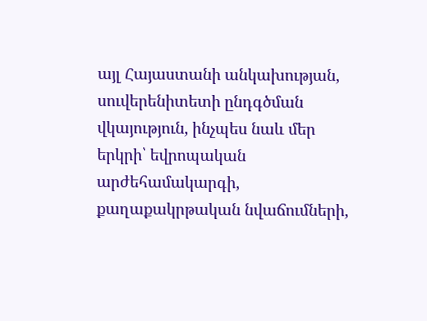այլ Հայաստանի անկախության, սուվերենիտետի ընդգծման վկայություն, ինչպես նաև մեր
երկրի՝ եվրոպական արժեհամակարգի, քաղաքակրթական նվաճումների,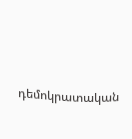դեմոկրատական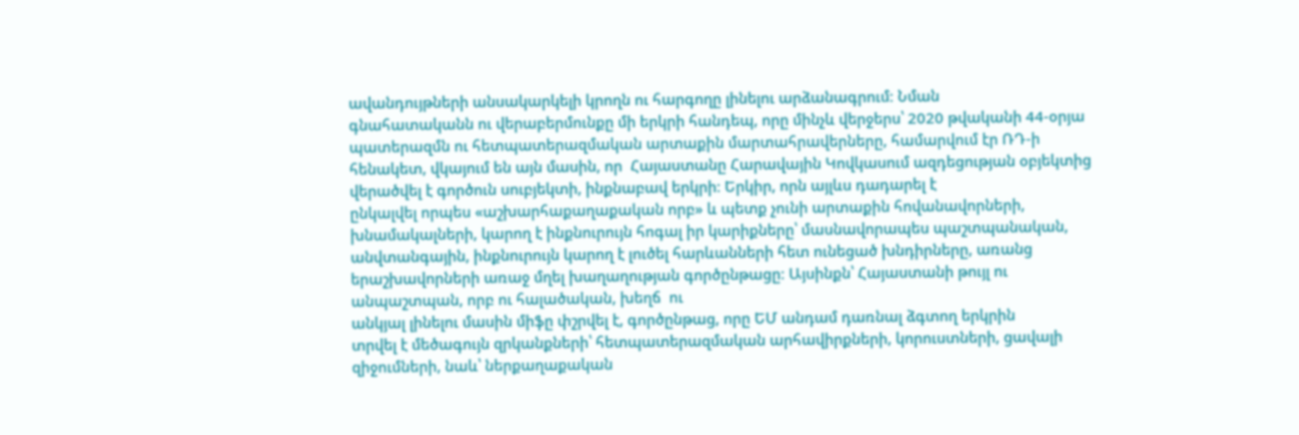ավանդույթների անսակարկելի կրողն ու հարգողը լինելու արձանագրում։ Նման
գնահատականն ու վերաբերմունքը մի երկրի հանդեպ, որը մինչև վերջերս՝ 2020 թվականի 44-օրյա
պատերազմն ու հետպատերազմական արտաքին մարտահրավերները, համարվում էր ՌԴ-ի
հենակետ, վկայում են այն մասին, որ  Հայաստանը Հարավային Կովկասում ազդեցության օբյեկտից
վերածվել է գործուն սուբյեկտի, ինքնաբավ երկրի։ Երկիր, որն այլևս դադարել է
ընկալվել որպես «աշխարհաքաղաքական որբ» և պետք չունի արտաքին հովանավորների,
խնամակալների, կարող է ինքնուրույն հոգալ իր կարիքները՝ մասնավորապես պաշտպանական,
անվտանգային, ինքնուրույն կարող է լուծել հարևանների հետ ունեցած խնդիրները, առանց
երաշխավորների առաջ մղել խաղաղության գործընթացը։ Այսինքն՝ Հայաստանի թույլ ու
անպաշտպան, որբ ու հալածական, խեղճ  ու
անկյալ լինելու մասին միֆը փշրվել է, գործընթաց, որը ԵՄ անդամ դառնալ ձգտող երկրին
տրվել է մեծագույն զրկանքների՝ հետպատերազմական արհավիրքների, կորուստների, ցավալի
զիջումների, նաև՝ ներքաղաքական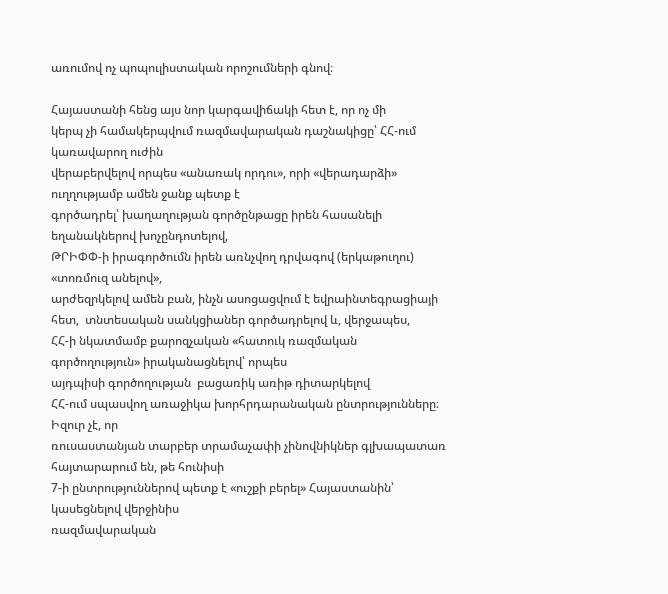առումով ոչ պոպուլիստական որոշումների գնով։

Հայաստանի հենց այս նոր կարգավիճակի հետ է, որ ոչ մի
կերպ չի համակերպվում ռազմավարական դաշնակիցը՝ ՀՀ-ում կառավարող ուժին
վերաբերվելով որպես «անառակ որդու», որի «վերադարձի» ուղղությամբ ամեն ջանք պետք է
գործադրել՝ խաղաղության գործընթացը իրեն հասանելի եղանակներով խոչընդոտելով,
ԹՐԻՓՓ-ի իրագործումն իրեն առնչվող դրվագով (երկաթուղու) «տոռմուզ անելով»,
արժեզրկելով ամեն բան, ինչն ասոցացվում է եվրաինտեգրացիայի հետ,  տնտեսական սանկցիաներ գործադրելով և, վերջապես,
ՀՀ-ի նկատմամբ քարոզչական «հատուկ ռազմական գործողություն» իրականացնելով՝ որպես
այդպիսի գործողության  բացառիկ առիթ դիտարկելով
ՀՀ-ում սպասվող առաջիկա խորհրդարանական ընտրությունները։ Իզուր չէ, որ
ռուսաստանյան տարբեր տրամաչափի չինովնիկներ գլխապատառ հայտարարում են, թե հունիսի
7-ի ընտրություններով պետք է «ուշքի բերել» Հայաստանին՝ կասեցնելով վերջինիս
ռազմավարական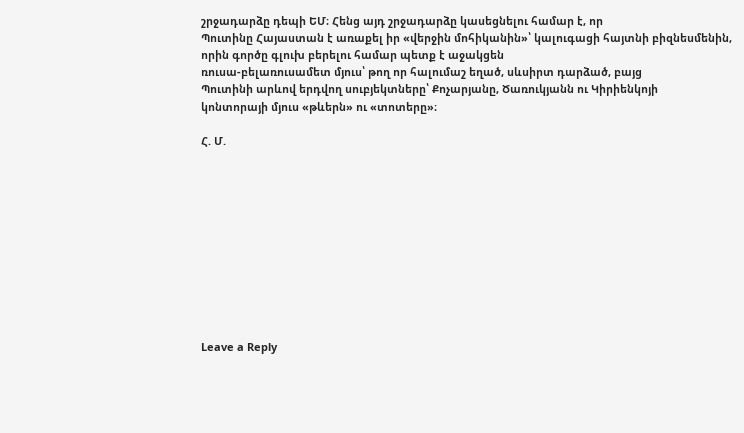շրջադարձը դեպի ԵՄ։ Հենց այդ շրջադարձը կասեցնելու համար է, որ
Պուտինը Հայաստան է առաքել իր «վերջին մոհիկանին»՝ կալուգացի հայտնի բիզնեսմենին,
որին գործը գլուխ բերելու համար պետք է աջակցեն
ռուսա-բելառուսամետ մյուս՝ թող որ հալումաշ եղած, սևսիրտ դարձած, բայց
Պուտինի արևով երդվող սուբյեկտները՝ Քոչարյանը, Ծառուկյանն ու Կիրիենկոյի
կոնտորայի մյուս «թևերն» ու «տոտերը»։

Հ. Մ.











Leave a Reply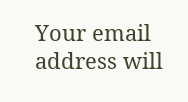Your email address will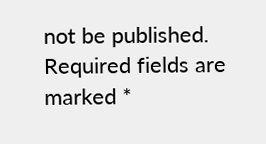not be published. Required fields are marked *